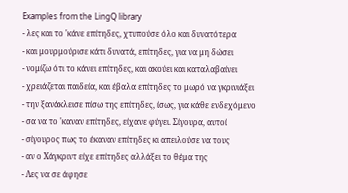Examples from the LingQ library
- λες και το 'κάνε επίτηδες, χτυπούσε όλο και δυνατότερα
- και μουρμούρισε κάτι δυνατά, επίτηδες, για να μη δώσει
- νομίζω ότι το κάνει επίτηδες, και ακούει και καταλαβαίνει
- χρειάζεται παιδεία, και έβαλα επίτηδες το μωρό να γκρινιάξει
- την ξανάκλεισε πίσω της επίτηδες, ίσως, για κάθε ενδεχόμενο
- σα να το 'καναν επίτηδες, είχανε φύγει. Σίγουρα, αυτοί
- σίγουρος πως το έκαναν επίτηδες κι απειλούσε να τους
- αν ο Χάγκριντ είχε επίτηδες αλλάξει το θέμα της
- Λες να σε άφησε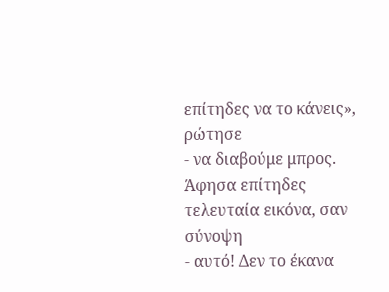επίτηδες να το κάνεις», ρώτησε
- να διαβούμε μπρος. Άφησα επίτηδες τελευταία εικόνα, σαν σύνοψη
- αυτό! Δεν το έκανα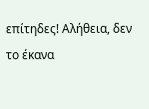επίτηδες! Αλήθεια, δεν το έκανα